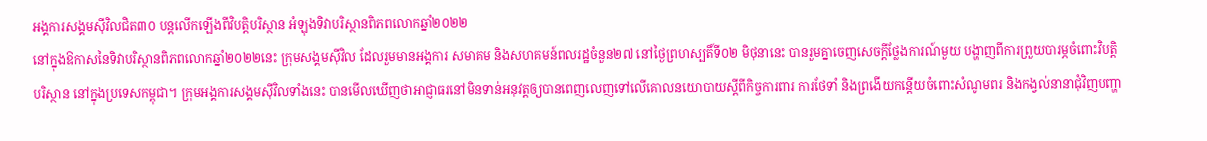អង្គការសង្គមស៊ីវិលជិត៣០ បន្តលើកឡើងពីវិបត្តិបរិស្ថាន អំឡុងទិវាបរិស្ថានពិភពលោកឆ្នាំ២០២២
នៅក្នុងឱកាសនៃទិវាបរិស្ថានពិភពលោកឆ្នាំ២០២២នេះ ក្រុមសង្គមស៊ីវិល ដែលរួមមានអង្គការ សមាគម និងសហគមន៍ពលរដ្ឋចំនួន២៧ នៅថ្ងៃព្រហស្បតិ៍ទី០២ មិថុនានេះ បានរួមគ្នាចេញសេចក្តីថ្លែងការណ៍មួយ បង្ហាញពីការព្រួយបារម្ភចំពោះវិបត្តិបរិស្ថាន នៅក្នុងប្រទេសកម្ពុជា។ ក្រុមអង្គការសង្គមស៊ីវិលទាំងនេះ បានមើលឃើញថាអាជ្ញាធរនៅមិនទាន់អនុវត្តឲ្យបានពេញលេញទៅលើគោលនយោបាយស្តីពីកិច្ចការពារ ការថែទាំ និងព្រងើយកន្តើយចំពោះសំណូមពរ និងកង្វល់នានាជុំវិញបញ្ហា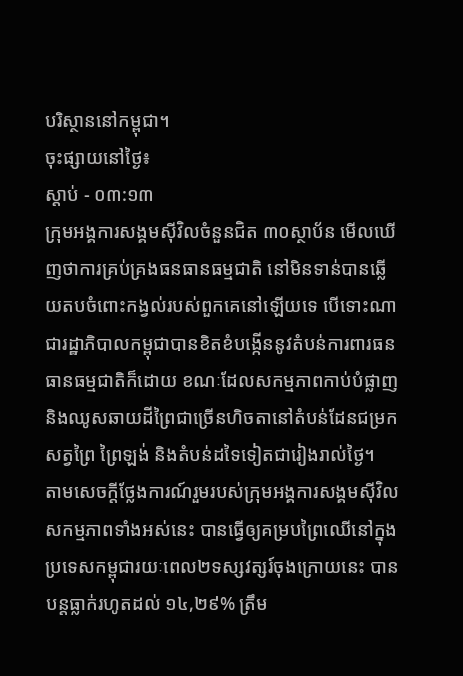បរិស្ថាននៅកម្ពុជា។
ចុះផ្សាយនៅថ្ងៃ៖
ស្តាប់ - ០៣:១៣
ក្រុមអង្គការសង្គមស៊ីវិលចំនួនជិត ៣០ស្ថាប័ន មើលឃើញថាការគ្រប់គ្រងធនធានធម្មជាតិ នៅមិនទាន់បានឆ្លើយតបចំពោះកង្វល់របស់ពួកគេនៅឡើយទេ បើទោះណាជារដ្ឋាភិបាលកម្ពុជាបានខិតខំបង្កើននូវតំបន់ការពារធនធានធម្មជាតិក៏ដោយ ខណៈដែលសកម្មភាពកាប់បំផ្លាញ និងឈូសឆាយដីព្រៃជាច្រើនហិចតានៅតំបន់ដែនជម្រកសត្វព្រៃ ព្រៃឡង់ និងតំបន់ដទៃទៀតជារៀងរាល់ថ្ងៃ។
តាមសេចក្តីថ្លែងការណ៍រួមរបស់ក្រុមអង្គការសង្គមស៊ីវិល សកម្មភាពទាំងអស់នេះ បានធ្វើឲ្យគម្របព្រៃឈើនៅក្នុងប្រទេសកម្ពុជារយៈពេល២ទស្សវត្សរ៍ចុងក្រោយនេះ បានបន្តធ្លាក់រហូតដល់ ១៤,២៩% ត្រឹម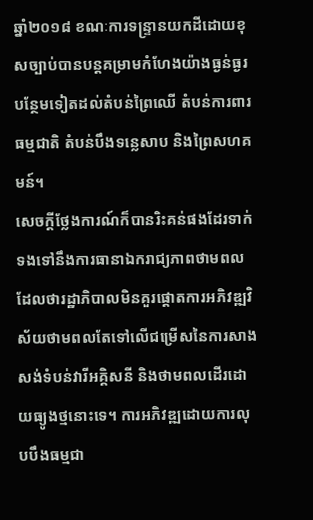ឆ្នាំ២០១៨ ខណៈការទន្ទ្រានយកដីដោយខុសច្បាប់បានបន្តគម្រាមកំហែងយ៉ាងធ្ងន់ធ្ងរបន្ថែមទៀតដល់តំបន់ព្រៃឈើ តំបន់ការពារធម្មជាតិ តំបន់បឹងទន្លេសាប និងព្រៃសហគមន៍។
សេចក្តីថ្លែងការណ៍ក៏បានរិះគន់ផងដែរទាក់ទងទៅនឹងការធានាឯករាជ្យភាពថាមពល ដែលថារដ្ឋាភិបាលមិនគួរផ្តោតការអភិវឌ្ឍវិស័យថាមពលតែទៅលើជម្រើសនៃការសាងសង់ទំបន់វារីអគ្គិសនី និងថាមពលដើរដោយធ្យូងថ្មនោះទេ។ ការអភិវឌ្ឍដោយការលុបបឹងធម្មជា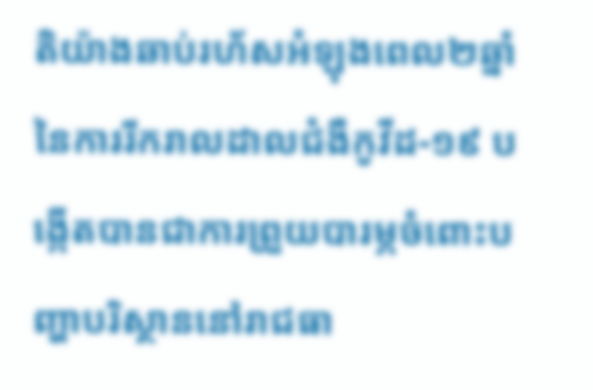តិយ៉ាងឆាប់រហ័សអំឡុងពេល២ឆ្នាំនៃការរីករាលដាលជំងឺកូវីដ-១៩ បង្កើតបានជាការព្រួយបារម្ភចំពោះបញ្ហាបរិស្ថាននៅរាជធា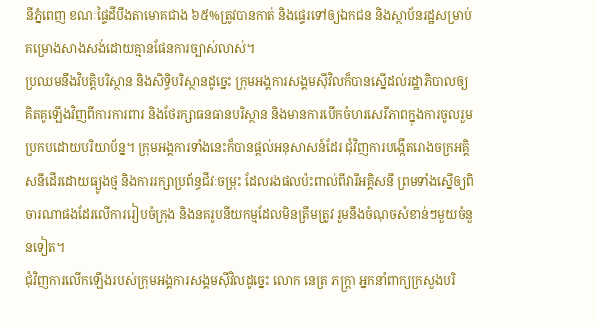នីភ្នំពេញ ខណៈផ្ទៃដីបឹងតាមោគជាង ៦៥%ត្រូវបានកាត់ និងផ្ទេរទៅឲ្យឯកជន និងស្ថាប័នរដ្ឋសម្រាប់គម្រោងសាងសង់ដោយគ្មានផែនការច្បាស់លាស់។
ប្រឈមនឹងវិបត្តិបរិស្ថាន និងសិទ្ធិបរិស្ថានដូច្នេះ ក្រុមអង្គការសង្គមស៊ីវិលក៏បានស្នើដល់រដ្ឋាភិបាលឲ្យគិតគូឡើងវិញពីការការពារ និងថែរក្សាធនធានបរិស្ថាន និងមានការបើកចំហរសេរីភាពក្នុងការចូលរួមប្រកបដោយបរិយាប័ន្ន។ ក្រុមអង្គការទាំងនេះក៏បានផ្តល់អនុសាសន៍ដែរ ជុំវិញការបង្កើតរោងចក្រអគ្គិសនីដើរដោយធ្យូងថ្ម និងការរក្សាប្រព័ន្ធជីវៈចម្រុះ ដែលរងផលប៉ះពាល់ពីវារីអគ្គិសនី ព្រមទាំងស្នើឲ្យពិចារណាផងដែរលើការរៀបចំក្រុង និងនគរូបនីយកម្មដែលមិនត្រឹមត្រូវ រួមនឹងចំណុចសំខាន់ៗមួយចំនួនទៀត។
ជុំវិញការលើកឡើងរបស់ក្រុមអង្គការសង្គមស៊ីវិលដូច្នេះ លោក នេត្រ ភក្ត្រា អ្នកនាំពាក្យក្រសួងបរិ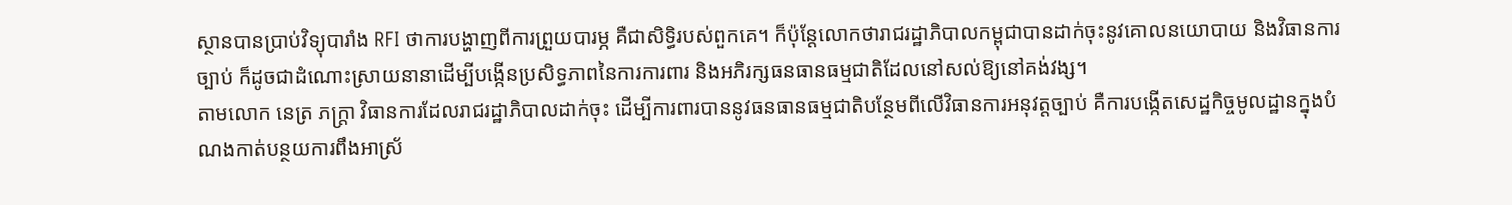ស្ថានបានប្រាប់វិទ្យុបារាំង RFI ថាការបង្ហាញពីការព្រួយបារម្ភ គឺជាសិទ្ធិរបស់ពួកគេ។ ក៏ប៉ុន្តែលោកថារាជរដ្ឋាភិបាលកម្ពុជាបានដាក់ចុះនូវគោលនយោបាយ និងវិធានការច្បាប់ ក៏ដូចជាដំណោះស្រាយនានាដើម្បីបង្កើនប្រសិទ្ធភាពនៃការការពារ និងអភិរក្សធនធានធម្មជាតិដែលនៅសល់ឱ្យនៅគង់វង្ស។
តាមលោក នេត្រ ភក្ត្រា វិធានការដែលរាជរដ្ឋាភិបាលដាក់ចុះ ដើម្បីការពារបាននូវធនធានធម្មជាតិបន្ថែមពីលើវិធានការអនុវត្តច្បាប់ គឺការបង្កើតសេដ្ឋកិច្ចមូលដ្ឋានក្នុងបំណងកាត់បន្ថយការពឹងអាស្រ័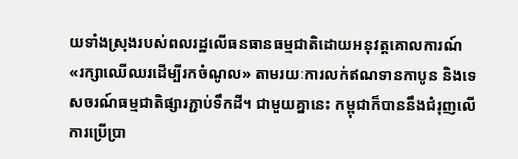យទាំងស្រុងរបស់ពលរដ្ឋលើធនធានធម្មជាតិដោយអនុវត្តគោលការណ៍ «រក្សាឈើឈរដើម្បីរកចំណូល» តាមរយៈការលក់ឥណទានកាបូន និងទេសចរណ៍ធម្មជាតិផ្សារភ្ជាប់ទឹកដី។ ជាមួយគ្នានេះ កម្ពុជាក៏បាននឹងជំរុញលើការប្រើប្រា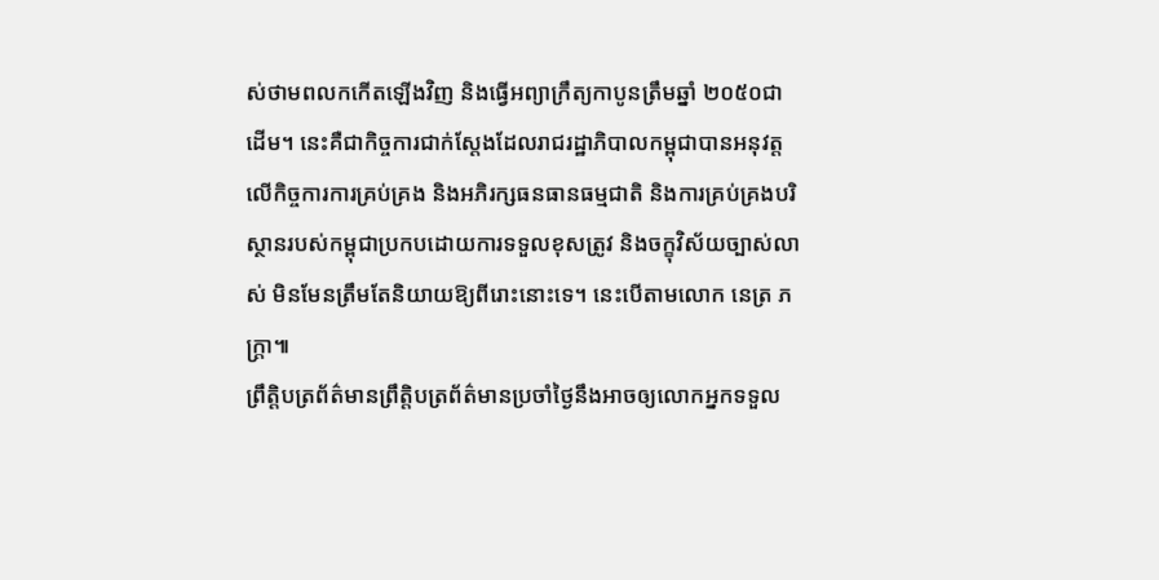ស់ថាមពលកកើតឡើងវិញ និងធ្វើអព្យាក្រឹត្យកាបូនត្រឹមឆ្នាំ ២០៥០ជាដើម។ នេះគឺជាកិច្ចការជាក់ស្តែងដែលរាជរដ្ឋាភិបាលកម្ពុជាបានអនុវត្តលើកិច្ចការការគ្រប់គ្រង និងអភិរក្សធនធានធម្មជាតិ និងការគ្រប់គ្រងបរិស្ថានរបស់កម្ពុជាប្រកបដោយការទទួលខុសត្រូវ និងចក្ខុវិស័យច្បាស់លាស់ មិនមែនត្រឹមតែនិយាយឱ្យពីរោះនោះទេ។ នេះបើតាមលោក នេត្រ ភក្ត្រា៕
ព្រឹត្តិបត្រព័ត៌មានព្រឹត្តិបត្រព័ត៌មានប្រចាំថ្ងៃនឹងអាចឲ្យលោកអ្នកទទួល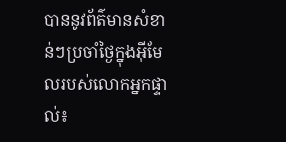បាននូវព័ត៌មានសំខាន់ៗប្រចាំថ្ងៃក្នុងអ៊ីមែលរបស់លោកអ្នកផ្ទាល់៖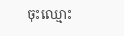ចុះឈ្មោះ